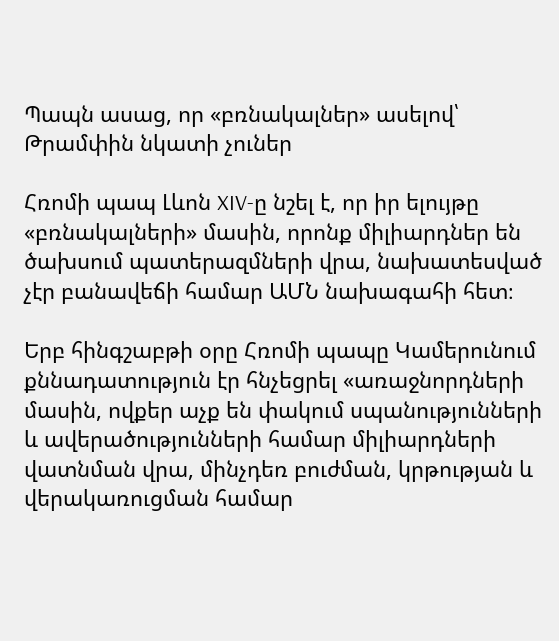Պապն ասաց, որ «բռնակալներ» ասելով՝ Թրամփին նկատի չուներ

Հռոմի պապ Լևոն XIV-ը նշել է, որ իր ելույթը «բռնակալների» մասին, որոնք միլիարդներ են ծախսում պատերազմների վրա, նախատեսված չէր բանավեճի համար ԱՄՆ նախագահի հետ։

Երբ հինգշաբթի օրը Հռոմի պապը Կամերունում քննադատություն էր հնչեցրել «առաջնորդների մասին, ովքեր աչք են փակում սպանությունների և ավերածությունների համար միլիարդների վատնման վրա, մինչդեռ բուժման, կրթության և վերակառուցման համար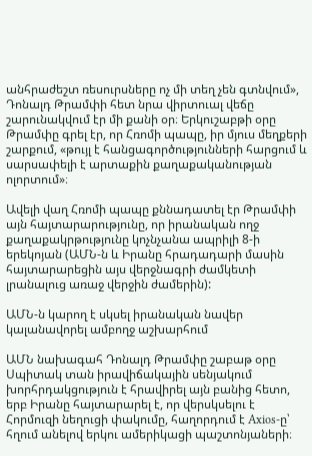անհրաժեշտ ռեսուրսները ոչ մի տեղ չեն գտնվում», Դոնալդ Թրամփի հետ նրա վիրտուալ վեճը շարունակվում էր մի քանի օր։ Երկուշաբթի օրը Թրամփը գրել էր, որ Հռոմի պապը, իր մյուս մեղքերի շարքում, «թույլ է հանցագործությունների հարցում և սարսափելի է արտաքին քաղաքականության ոլորտում»։

Ավելի վաղ Հռոմի պապը քննադատել էր Թրամփի այն հայտարարությունը, որ իրանական ողջ քաղաքակրթությունը կոչնչանա ապրիլի 8-ի երեկոյան (ԱՄՆ-ն և Իրանը հրադադարի մասին հայտարարեցին այս վերջնագրի ժամկետի լրանալուց առաջ վերջին ժամերին):

ԱՄՆ-ն կարող է սկսել իրանական նավեր կալանավորել ամբողջ աշխարհում

ԱՄՆ նախագահ Դոնալդ Թրամփը շաբաթ օրը Սպիտակ տան իրավիճակային սենյակում խորհրդակցություն է հրավիրել այն բանից հետո, երբ Իրանը հայտարարել է, որ վերսկսելու է Հորմուզի նեղուցի փակումը, հաղորդում է Axios-ը՝ հղում անելով երկու ամերիկացի պաշտոնյաների։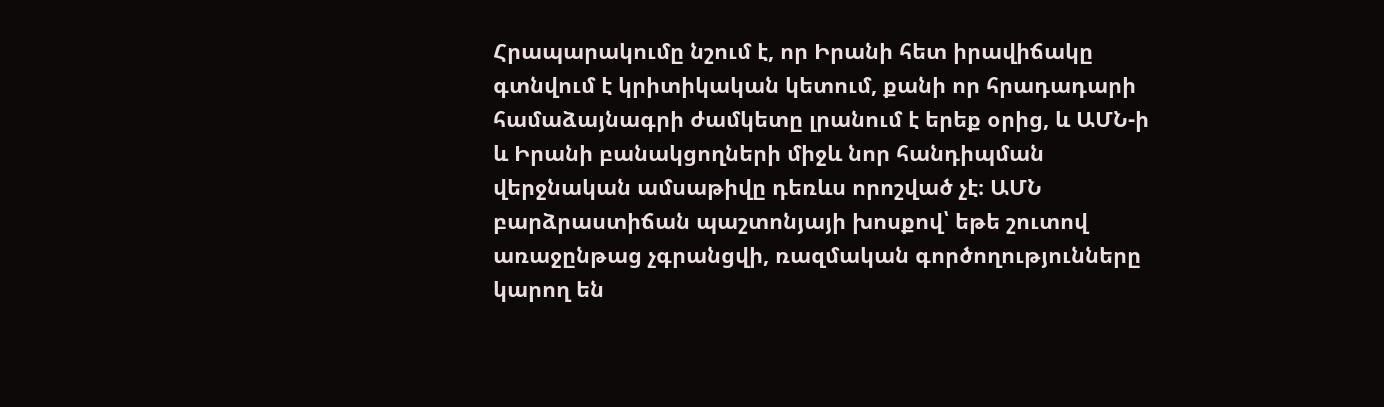Հրապարակումը նշում է, որ Իրանի հետ իրավիճակը գտնվում է կրիտիկական կետում, քանի որ հրադադարի համաձայնագրի ժամկետը լրանում է երեք օրից, և ԱՄՆ-ի և Իրանի բանակցողների միջև նոր հանդիպման վերջնական ամսաթիվը դեռևս որոշված չէ։ ԱՄՆ բարձրաստիճան պաշտոնյայի խոսքով՝ եթե շուտով առաջընթաց չգրանցվի, ռազմական գործողությունները կարող են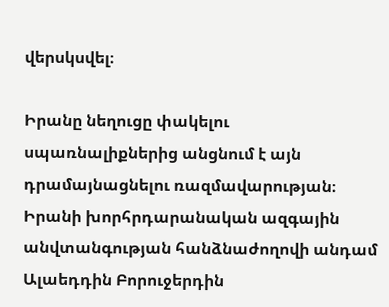վերսկսվել։

Իրանը նեղուցը փակելու սպառնալիքներից անցնում է այն դրամայնացնելու ռազմավարության։ Իրանի խորհրդարանական ազգային անվտանգության հանձնաժողովի անդամ Ալաեդդին Բորուջերդին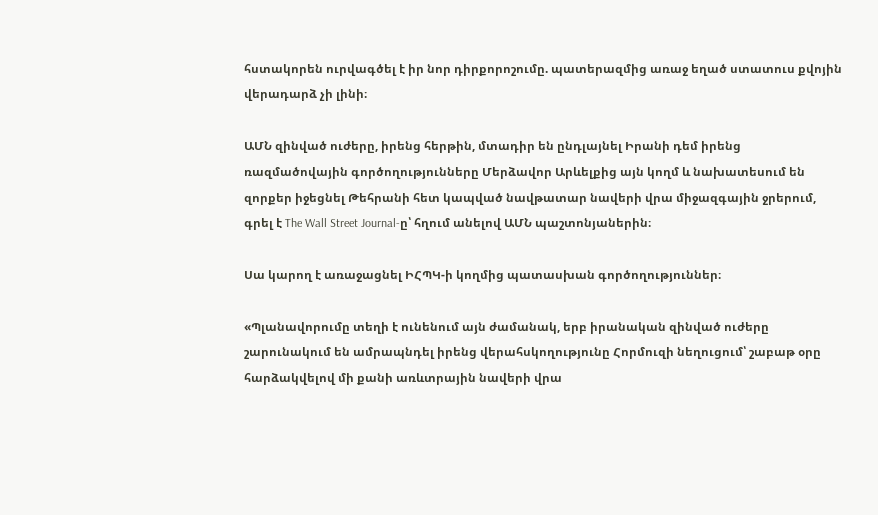հստակորեն ուրվագծել է իր նոր դիրքորոշումը. պատերազմից առաջ եղած ստատուս քվոյին վերադարձ չի լինի։

ԱՄՆ զինված ուժերը, իրենց հերթին, մտադիր են ընդլայնել Իրանի դեմ իրենց ռազմածովային գործողությունները Մերձավոր Արևելքից այն կողմ և նախատեսում են զորքեր իջեցնել Թեհրանի հետ կապված նավթատար նավերի վրա միջազգային ջրերում, գրել է The Wall Street Journal-ը՝ հղում անելով ԱՄՆ պաշտոնյաներին։

Սա կարող է առաջացնել ԻՀՊԿ-ի կողմից պատասխան գործողություններ։

«Պլանավորումը տեղի է ունենում այն ժամանակ, երբ իրանական զինված ուժերը շարունակում են ամրապնդել իրենց վերահսկողությունը Հորմուզի նեղուցում՝ շաբաթ օրը հարձակվելով մի քանի առևտրային նավերի վրա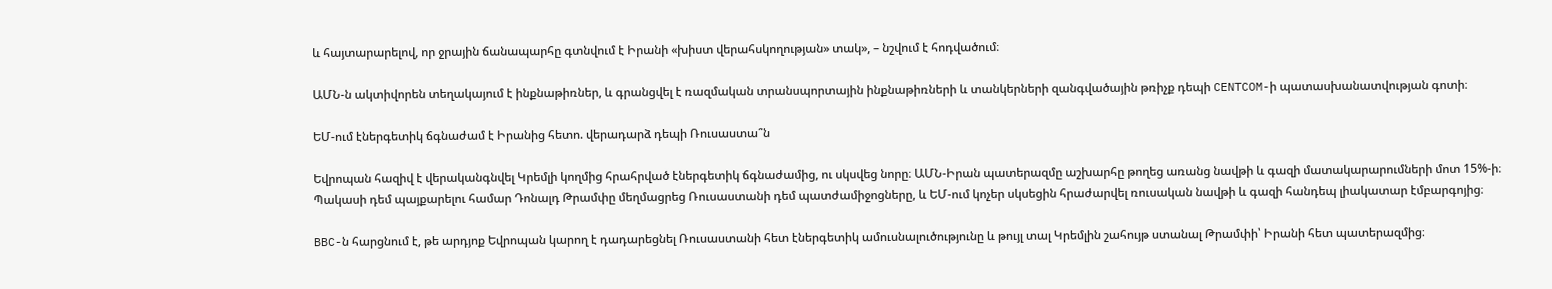և հայտարարելով, որ ջրային ճանապարհը գտնվում է Իրանի «խիստ վերահսկողության» տակ», – նշվում է հոդվածում։

ԱՄՆ-ն ակտիվորեն տեղակայում է ինքնաթիռներ, և գրանցվել է ռազմական տրանսպորտային ինքնաթիռների և տանկերների զանգվածային թռիչք դեպի CENTCOM-ի պատասխանատվության գոտի։

ԵՄ-ում էներգետիկ ճգնաժամ է Իրանից հետո. վերադարձ դեպի Ռուսաստա՞ն

Եվրոպան հազիվ է վերականգնվել Կրեմլի կողմից հրահրված էներգետիկ ճգնաժամից, ու սկսվեց նորը։ ԱՄՆ-Իրան պատերազմը աշխարհը թողեց առանց նավթի և գազի մատակարարումների մոտ 15%-ի։ Պակասի դեմ պայքարելու համար Դոնալդ Թրամփը մեղմացրեց Ռուսաստանի դեմ պատժամիջոցները, և ԵՄ-ում կոչեր սկսեցին հրաժարվել ռուսական նավթի և գազի հանդեպ լիակատար էմբարգոյից։

BBC-ն հարցնում է, թե արդյոք Եվրոպան կարող է դադարեցնել Ռուսաստանի հետ էներգետիկ ամուսնալուծությունը և թույլ տալ Կրեմլին շահույթ ստանալ Թրամփի՝ Իրանի հետ պատերազմից։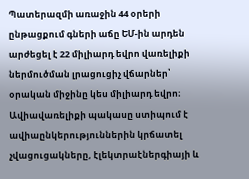Պատերազմի առաջին 44 օրերի ընթացքում գների աճը ԵՄ-ին արդեն արժեցել է 22 միլիարդ եվրո վառելիքի ներմուծման լրացուցիչ վճարներ՝ օրական միջինը կես միլիարդ եվրո։ Ավիավառելիքի պակասը ստիպում է ավիաընկերություններին կրճատել չվացուցակները, էլեկտրաէներգիայի և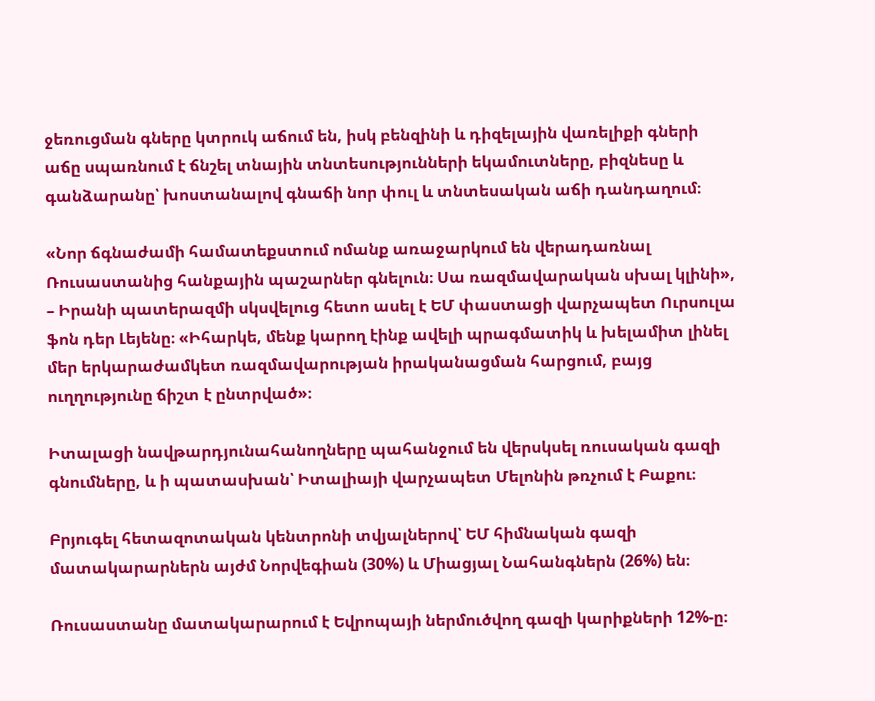ջեռուցման գները կտրուկ աճում են, իսկ բենզինի և դիզելային վառելիքի գների աճը սպառնում է ճնշել տնային տնտեսությունների եկամուտները, բիզնեսը և գանձարանը՝ խոստանալով գնաճի նոր փուլ և տնտեսական աճի դանդաղում։

«Նոր ճգնաժամի համատեքստում ոմանք առաջարկում են վերադառնալ Ռուսաստանից հանքային պաշարներ գնելուն։ Սա ռազմավարական սխալ կլինի», – Իրանի պատերազմի սկսվելուց հետո ասել է ԵՄ փաստացի վարչապետ Ուրսուլա ֆոն դեր Լեյենը։ «Իհարկե, մենք կարող էինք ավելի պրագմատիկ և խելամիտ լինել մեր երկարաժամկետ ռազմավարության իրականացման հարցում, բայց ուղղությունը ճիշտ է ընտրված»։

Իտալացի նավթարդյունահանողները պահանջում են վերսկսել ռուսական գազի գնումները, և ի պատասխան՝ Իտալիայի վարչապետ Մելոնին թռչում է Բաքու։

Բրյուգել հետազոտական կենտրոնի տվյալներով՝ ԵՄ հիմնական գազի մատակարարներն այժմ Նորվեգիան (30%) և Միացյալ Նահանգներն (26%) են։

Ռուսաստանը մատակարարում է Եվրոպայի ներմուծվող գազի կարիքների 12%-ը։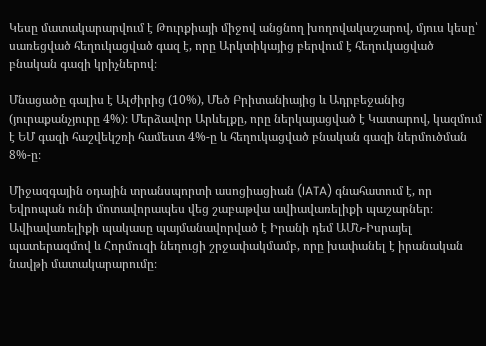Կեսը մատակարարվում է Թուրքիայի միջով անցնող խողովակաշարով, մյուս կեսը՝ սառեցված հեղուկացված գազ է, որը Արկտիկայից բերվում է հեղուկացված բնական գազի կրիչներով։

Մնացածը գալիս է Ալժիրից (10%), Մեծ Բրիտանիայից և Ադրբեջանից (յուրաքանչյուրը 4%)։ Մերձավոր Արևելքը, որը ներկայացված է Կատարով, կազմում է ԵՄ գազի հաշվեկշռի համեստ 4%-ը և հեղուկացված բնական գազի ներմուծման 8%-ը։

Միջազգային օդային տրանսպորտի ասոցիացիան (IATA) գնահատում է, որ Եվրոպան ունի մոտավորապես վեց շաբաթվա ավիավառելիքի պաշարներ։ Ավիավառելիքի պակասը պայմանավորված է Իրանի դեմ ԱՄՆ-Իսրայել պատերազմով և Հորմուզի նեղուցի շրջափակմամբ, որը խափանել է իրանական նավթի մատակարարումը։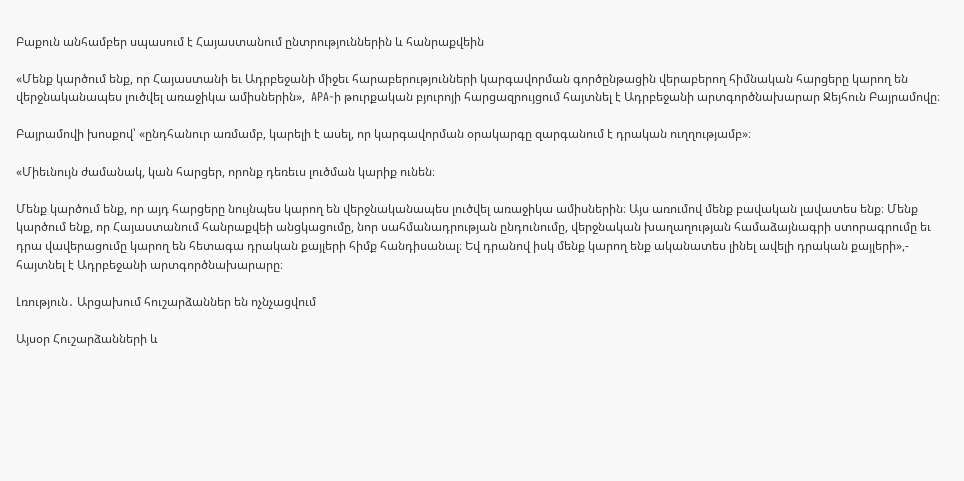Բաքուն անհամբեր սպասում է Հայաստանում ընտրություններին և հանրաքվեին

«Մենք կարծում ենք, որ Հայաստանի եւ Ադրբեջանի միջեւ հարաբերությունների կարգավորման գործընթացին վերաբերող հիմնական հարցերը կարող են վերջնականապես լուծվել առաջիկա ամիսներին»,  APA-ի թուրքական բյուրոյի հարցազրույցում հայտնել է Ադրբեջանի արտգործնախարար Ջեյհուն Բայրամովը։

Բայրամովի խոսքով՝ «ընդհանուր առմամբ, կարելի է ասել, որ կարգավորման օրակարգը զարգանում է դրական ուղղությամբ»։

«Միեւնույն ժամանակ, կան հարցեր, որոնք դեռեւս լուծման կարիք ունեն։

Մենք կարծում ենք, որ այդ հարցերը նույնպես կարող են վերջնականապես լուծվել առաջիկա ամիսներին։ Այս առումով մենք բավական լավատես ենք։ Մենք կարծում ենք, որ Հայաստանում հանրաքվեի անցկացումը, նոր սահմանադրության ընդունումը, վերջնական խաղաղության համաձայնագրի ստորագրումը եւ դրա վավերացումը կարող են հետագա դրական քայլերի հիմք հանդիսանալ։ Եվ դրանով իսկ մենք կարող ենք ականատես լինել ավելի դրական քայլերի»,- հայտնել է Ադրբեջանի արտգործնախարարը։

Լռություն․ Արցախում հուշարձաններ են ոչնչացվում

Այսօր Հուշարձանների և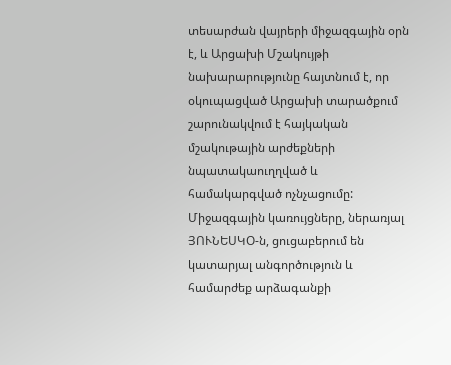տեսարժան վայրերի միջազգային օրն է, և Արցախի Մշակույթի նախարարությունը հայտնում է, որ օկուպացված Արցախի տարածքում շարունակվում է հայկական մշակութային արժեքների նպատակաուղղված և համակարգված ոչնչացումը:
Միջազգային կառույցները, ներառյալ ՅՈՒՆԵՍԿՕ-ն, ցուցաբերում են կատարյալ անգործություն և համարժեք արձագանքի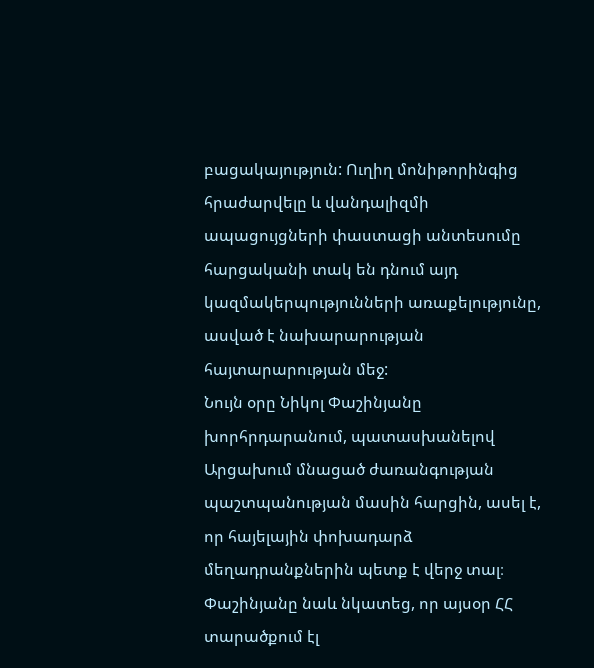բացակայություն: Ուղիղ մոնիթորինգից հրաժարվելը և վանդալիզմի ապացույցների փաստացի անտեսումը հարցականի տակ են դնում այդ կազմակերպությունների առաքելությունը, ասված է նախարարության հայտարարության մեջ:
Նույն օրը Նիկոլ Փաշինյանը խորհրդարանում, պատասխանելով Արցախում մնացած ժառանգության պաշտպանության մասին հարցին, ասել է, որ հայելային փոխադարձ մեղադրանքներին պետք է վերջ տալ։ Փաշինյանը նաև նկատեց, որ այսօր ՀՀ տարածքում էլ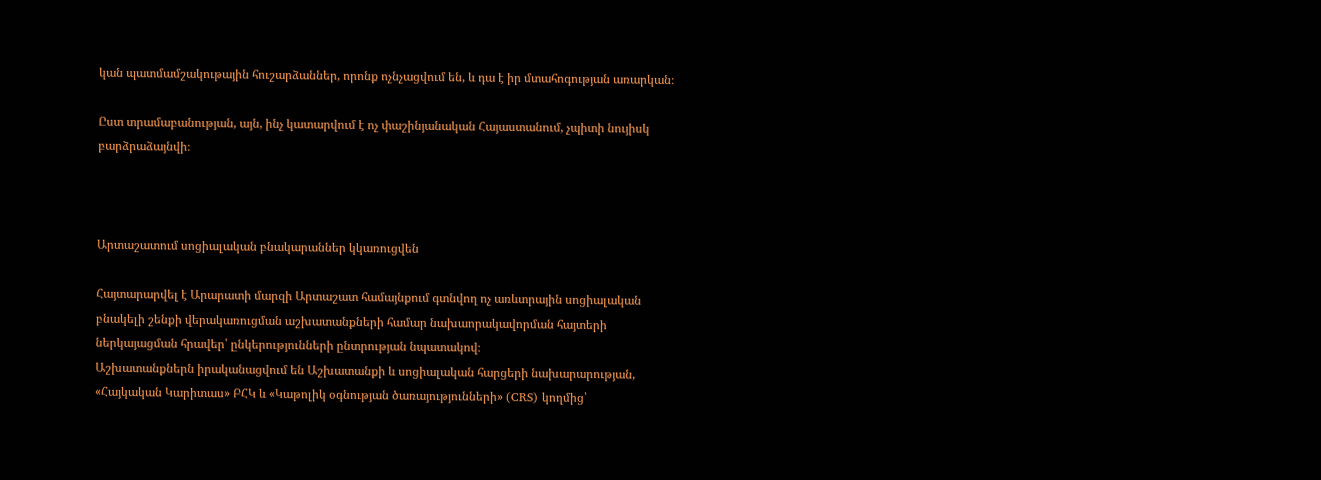կան պատմամշակութային հուշարձաններ, որոնք ոչնչացվում են, և դա է իր մտահոգության առարկան։

Ըստ տրամաբանության, այն, ինչ կատարվում է ոչ փաշինյանական Հայաստանում, չպիտի նույիսկ բարձրաձայնվի։



Արտաշատում սոցիալական բնակարաններ կկառուցվեն

Հայտարարվել է Արարատի մարզի Արտաշատ համայնքում գտնվող ոչ առևտրային սոցիալական բնակելի շենքի վերակառուցման աշխատանքների համար նախաորակավորման հայտերի ներկայացման հրավեր՝ ընկերությունների ընտրության նպատակով։
Աշխատանքներն իրականացվում են Աշխատանքի և սոցիալական հարցերի նախարարության, «Հայկական Կարիտաս» ԲՀԿ և «Կաթոլիկ օգնության ծառայությունների» (CRS) կողմից՝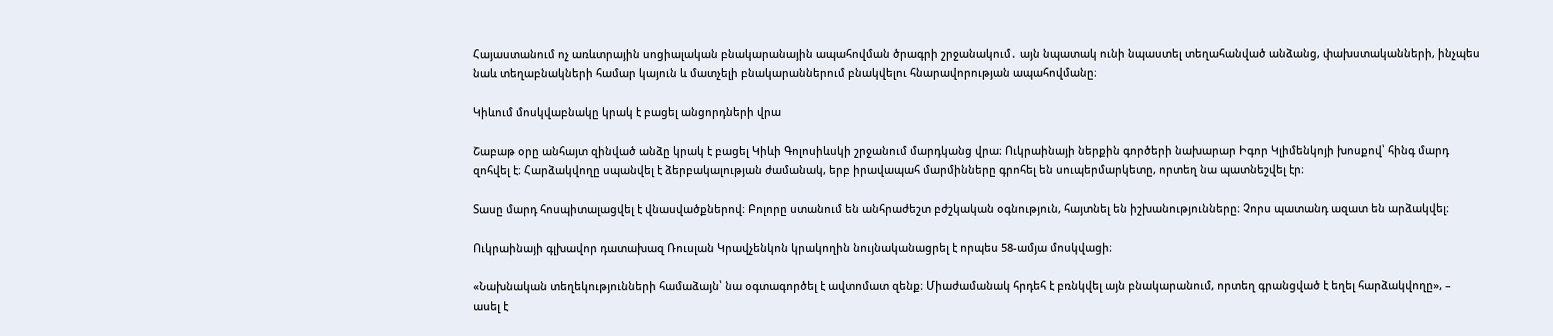Հայաստանում ոչ առևտրային սոցիալական բնակարանային ապահովման ծրագրի շրջանակում․ այն նպատակ ունի նպաստել տեղահանված անձանց, փախստականների, ինչպես նաև տեղաբնակների համար կայուն և մատչելի բնակարաններում բնակվելու հնարավորության ապահովմանը։

Կիևում մոսկվաբնակը կրակ է բացել անցորդների վրա

Շաբաթ օրը անհայտ զինված անձը կրակ է բացել Կիևի Գոլոսիևսկի շրջանում մարդկանց վրա։ Ուկրաինայի ներքին գործերի նախարար Իգոր Կլիմենկոյի խոսքով՝ հինգ մարդ զոհվել է։ Հարձակվողը սպանվել է ձերբակալության ժամանակ, երբ իրավապահ մարմինները գրոհել են սուպերմարկետը, որտեղ նա պատնեշվել էր։

Տասը մարդ հոսպիտալացվել է վնասվածքներով։ Բոլորը ստանում են անհրաժեշտ բժշկական օգնություն, հայտնել են իշխանությունները։ Չորս պատանդ ազատ են արձակվել։

Ուկրաինայի գլխավոր դատախազ Ռուսլան Կրավչենկոն կրակողին նույնականացրել է որպես 58-ամյա մոսկվացի։

«Նախնական տեղեկությունների համաձայն՝ նա օգտագործել է ավտոմատ զենք։ Միաժամանակ հրդեհ է բռնկվել այն բնակարանում, որտեղ գրանցված է եղել հարձակվողը», – ասել է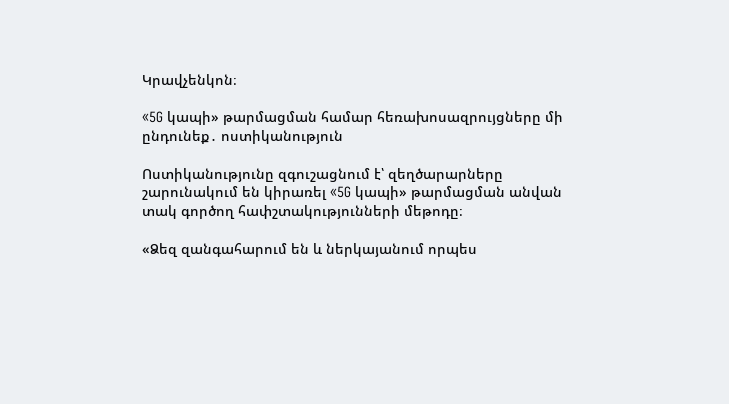Կրավչենկոն։

«5G կապի» թարմացման համար հեռախոսազրույցները մի ընդունեք․ ոստիկանություն

Ոստիկանությունը զգուշացնում է՝ զեղծարարները շարունակում են կիրառել «5G կապի» թարմացման անվան տակ գործող հափշտակությունների մեթոդը։

«Ձեզ զանգահարում են և ներկայանում որպես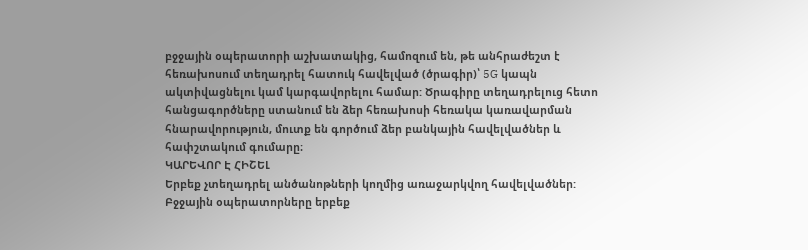բջջային օպերատորի աշխատակից, համոզում են, թե անհրաժեշտ է հեռախոսում տեղադրել հատուկ հավելված (ծրագիր)՝ 5G կապն ակտիվացնելու կամ կարգավորելու համար: Ծրագիրը տեղադրելուց հետո հանցագործները ստանում են ձեր հեռախոսի հեռակա կառավարման հնարավորություն, մուտք են գործում ձեր բանկային հավելվածներ և հափշտակում գումարը։
ԿԱՐԵՎՈՐ Է ՀԻՇԵԼ
Երբեք չտեղադրել անծանոթների կողմից առաջարկվող հավելվածներ:
Բջջային օպերատորները երբեք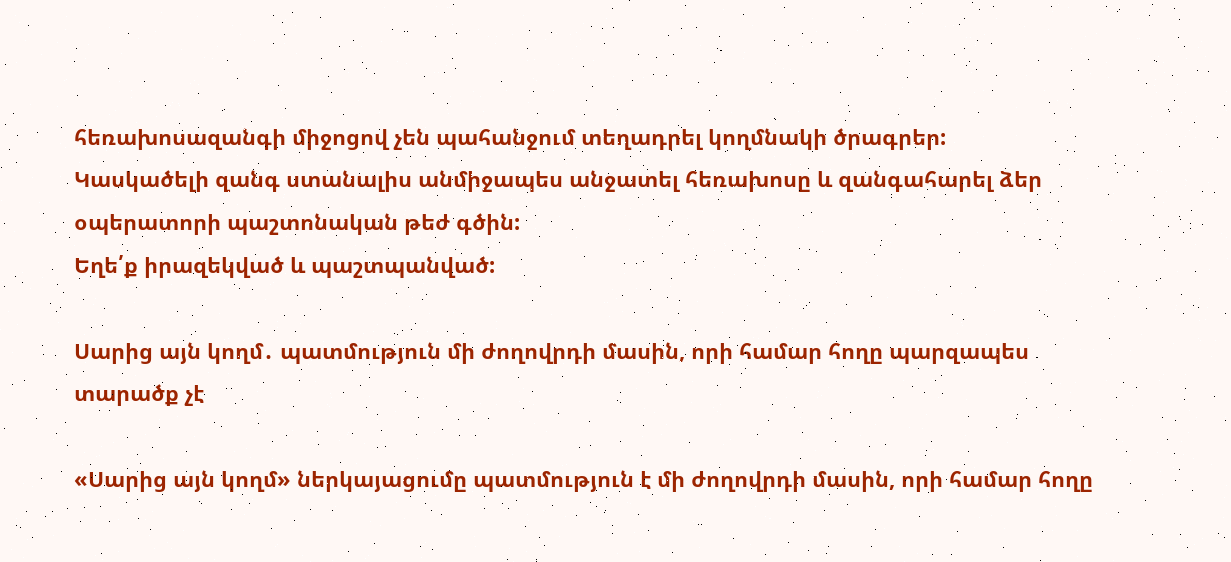հեռախոսազանգի միջոցով չեն պահանջում տեղադրել կողմնակի ծրագրեր:
Կասկածելի զանգ ստանալիս անմիջապես անջատել հեռախոսը և զանգահարել ձեր օպերատորի պաշտոնական թեժ գծին:
Եղե՛ք իրազեկված և պաշտպանված:

Սարից այն կողմ․ պատմություն մի ժողովրդի մասին, որի համար հողը պարզապես տարածք չէ

«Սարից այն կողմ» ներկայացումը պատմություն է մի ժողովրդի մասին, որի համար հողը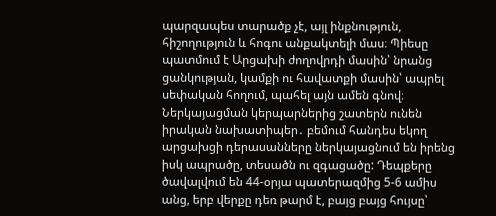պարզապես տարածք չէ, այլ ինքնություն, հիշողություն և հոգու անքակտելի մաս։ Պիեսը պատմում է Արցախի ժողովրդի մասին՝ նրանց ցանկության, կամքի ու հավատքի մասին՝ ապրել սեփական հողում, պահել այն ամեն գնով։ Ներկայացման կերպարներից շատերն ունեն իրական նախատիպեր․ բեմում հանդես եկող արցախցի դերասանները ներկայացնում են իրենց իսկ ապրածը, տեսածն ու զգացածը: Դեպքերը ծավալվում են 44-օրյա պատերազմից 5-6 ամիս անց, երբ վերքը դեռ թարմ է, բայց բայց հույսը՝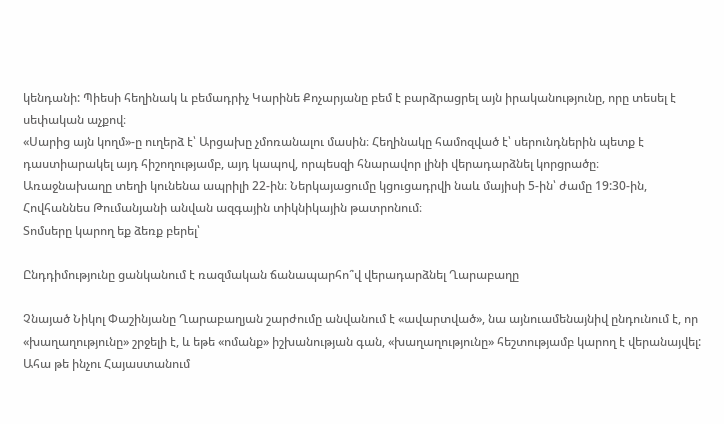կենդանի: Պիեսի հեղինակ և բեմադրիչ Կարինե Քոչարյանը բեմ է բարձրացրել այն իրականությունը, որը տեսել է սեփական աչքով։
«Սարից այն կողմ»-ը ուղերձ է՝ Արցախը չմոռանալու մասին։ Հեղինակը համոզված է՝ սերունդներին պետք է դաստիարակել այդ հիշողությամբ, այդ կապով, որպեսզի հնարավոր լինի վերադարձնել կորցրածը։
Առաջնախաղը տեղի կունենա ապրիլի 22-ին։ Ներկայացումը կցուցադրվի նաև մայիսի 5-ին՝ ժամը 19:30-ին, Հովհաննես Թումանյանի անվան ազգային տիկնիկային թատրոնում։
Տոմսերը կարող եք ձեռք բերել՝

Ընդդիմությունը ցանկանում է ռազմական ճանապարհո՞վ վերադարձնել Ղարաբաղը

Չնայած Նիկոլ Փաշինյանը Ղարաբաղյան շարժումը անվանում է «ավարտված», նա այնուամենայնիվ ընդունում է, որ «խաղաղությունը» շրջելի է, և եթե «ոմանք» իշխանության գան, «խաղաղությունը» հեշտությամբ կարող է վերանայվել: Ահա թե ինչու Հայաստանում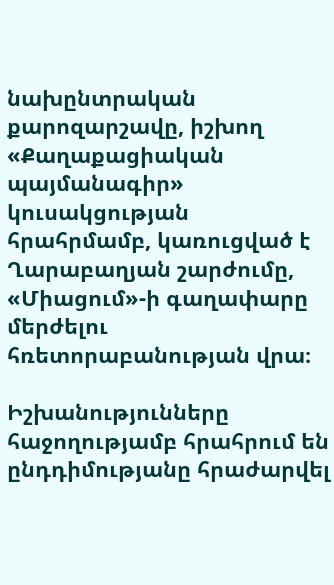նախընտրական քարոզարշավը, իշխող «Քաղաքացիական պայմանագիր» կուսակցության հրահրմամբ, կառուցված է Ղարաբաղյան շարժումը, «Միացում»-ի գաղափարը մերժելու հռետորաբանության վրա։

Իշխանությունները հաջողությամբ հրահրում են ընդդիմությանը հրաժարվել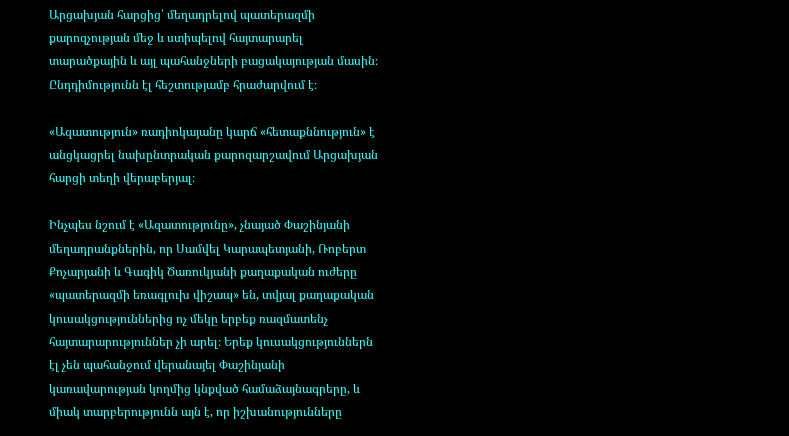Արցախյան հարցից՝ մեղադրելով պատերազմի քարոզչության մեջ և ստիպելով հայտարարել տարածքային և այլ պահանջների բացակայության մասին։ Ընդդիմությունն էլ հեշտությամբ հրաժարվում է։

«Ազատություն» ռադիոկայանը կարճ «հետաքննություն» է անցկացրել նախընտրական քարոզարշավում Արցախյան հարցի տեղի վերաբերյալ։

Ինչպես նշում է «Ազատությունը», չնայած Փաշինյանի մեղադրանքներին, որ Սամվել Կարապետյանի, Ռոբերտ Քոչարյանի և Գագիկ Ծառուկյանի քաղաքական ուժերը «պատերազմի եռագլուխ վիշապ» են, տվյալ քաղաքական կուսակցություններից ոչ մեկը երբեք ռազմատենչ հայտարարություններ չի արել։ Երեք կուսակցություններն էլ չեն պահանջում վերանայել Փաշինյանի կառավարության կողմից կնքված համաձայնագրերը, և միակ տարբերությունն այն է, որ իշխանությունները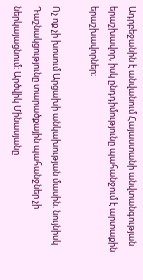Ադրբեջանին է անվանում Հայաստանի անվտանգության երաշխավոր, իսկ ընդդիմությունը պահանջում է արտաքին երաշխավորներ։

Ոչ ոք չի խոսում Արցախի անկախության մասին. նույնիսկ Դաշնակցությունը տարածքային պահանջներ չի ներկայացնում: Արծվիկ Մինասյանը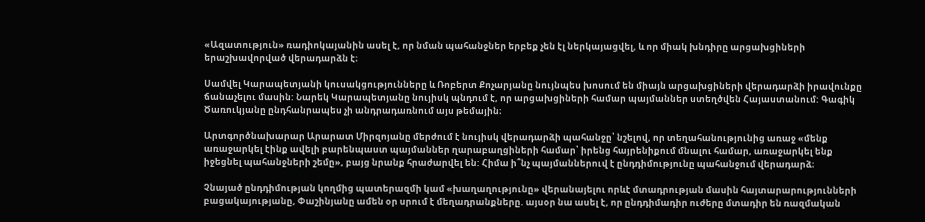«Ազատություն» ռադիոկայանին ասել է, որ նման պահանջներ երբեք չեն էլ ներկայացվել, և որ միակ խնդիրը արցախցիների երաշխավորված վերադարձն է։

Սամվել Կարապետյանի կուսակցությունները և Ռոբերտ Քոչարյանը նույնպես խոսում են միայն արցախցիների վերադարձի իրավունքը ճանաչելու մասին: Նարեկ Կարապետյանը նույիսկ պնդում է, որ արցախցիների համար պայմաններ ստեղծվեն Հայաստանում: Գագիկ Ծառուկյանը ընդհանրապես չի անդրադառնում այս թեմային։

Արտգործնախարար Արարատ Միրզոյանը մերժում է նույիսկ վերադարձի պահանջը՝ նշելով, որ տեղահանությունից առաջ «մենք առաջարկել էինք ավելի բարենպաստ պայմաններ ղարաբաղցիների համար՝ իրենց հայրենիքում մնալու համար, առաջարկել ենք իջեցնել պահանջների շեմը», բայց նրանք հրաժարվել են: Հիմա ի՞նչ պայմաններուվ է ընդդիմությունը պահանջում վերադարձ։

Չնայած ընդդիմության կողմից պատերազմի կամ «խաղաղությունը» վերանայելու որևէ մտադրության մասին հայտարարությունների բացակայությանը, Փաշինյանը ամեն օր սրում է մեղադրանքները. այսօր նա ասել է, որ ընդդիմադիր ուժերը մտադիր են ռազմական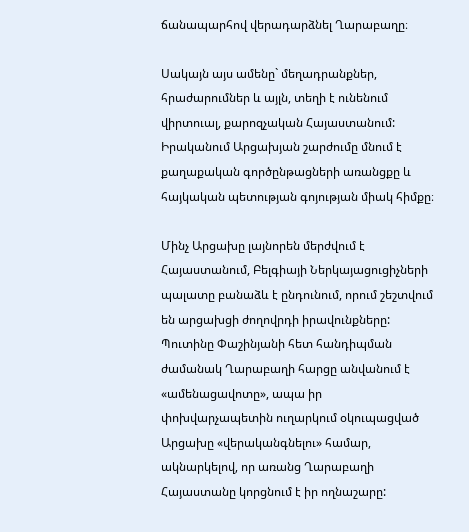ճանապարհով վերադարձնել Ղարաբաղը։

Սակայն այս ամենը` մեղադրանքներ, հրաժարումներ և այլն, տեղի է ունենում վիրտուալ, քարոզչական Հայաստանում: Իրականում Արցախյան շարժումը մնում է քաղաքական գործընթացների առանցքը և հայկական պետության գոյության միակ հիմքը։

Մինչ Արցախը լայնորեն մերժվում է Հայաստանում, Բելգիայի Ներկայացուցիչների պալատը բանաձև է ընդունում, որում շեշտվում են արցախցի ժողովրդի իրավունքները: Պուտինը Փաշինյանի հետ հանդիպման ժամանակ Ղարաբաղի հարցը անվանում է «ամենացավոտը», ապա իր փոխվարչապետին ուղարկում օկուպացված Արցախը «վերականգնելու» համար, ակնարկելով, որ առանց Ղարաբաղի Հայաստանը կորցնում է իր ողնաշարը: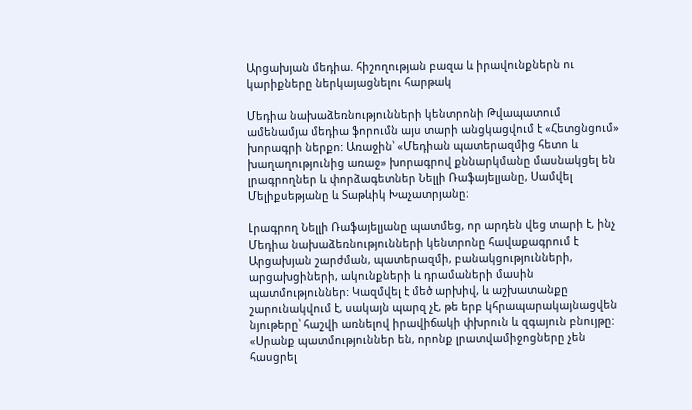Արցախյան մեդիա. հիշողության բազա և իրավունքներն ու կարիքները ներկայացնելու հարթակ

Մեդիա նախաձեռնությունների կենտրոնի Թվապատում ամենամյա մեդիա ֆորումն այս տարի անցկացվում է «Հետցնցում» խորագրի ներքո: Առաջին՝ «Մեդիան պատերազմից հետո և խաղաղությունից առաջ» խորագրով քննարկմանը մասնակցել են լրագրողներ և փորձագետներ Նելլի Ռաֆայելյանը, Սամվել Մելիքսեթյանը և Տաթևիկ Խաչատրյանը։

Լրագրող Նելլի Ռաֆայելյանը պատմեց, որ արդեն վեց տարի է, ինչ Մեդիա նախաձեռնությունների կենտրոնը հավաքագրում է Արցախյան շարժման, պատերազմի, բանակցությունների, արցախցիների, ակունքների և դրամաների մասին պատմություններ: Կազմվել է մեծ արխիվ, և աշխատանքը շարունակվում է, սակայն պարզ չէ, թե երբ կհրապարակայնացվեն նյութերը՝ հաշվի առնելով իրավիճակի փխրուն և զգայուն բնույթը: «Սրանք պատմություններ են, որոնք լրատվամիջոցները չեն հասցրել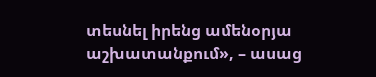տեսնել իրենց ամենօրյա աշխատանքում», – ասաց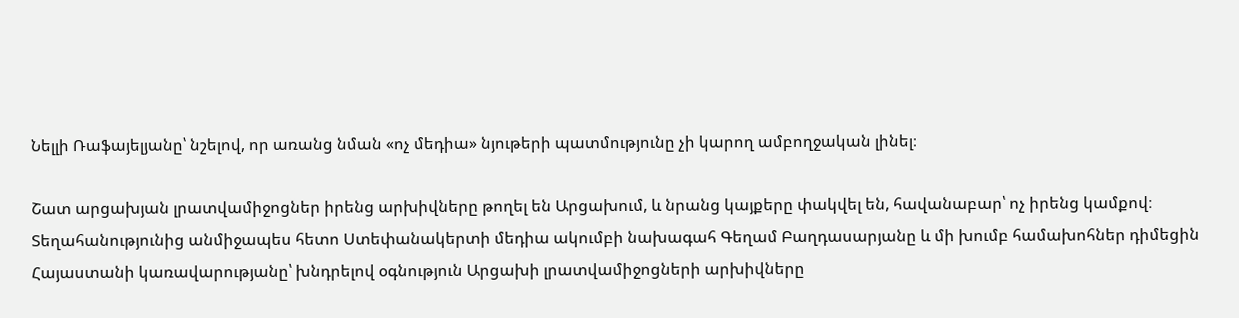Նելլի Ռաֆայելյանը՝ նշելով, որ առանց նման «ոչ մեդիա» նյութերի պատմությունը չի կարող ամբողջական լինել։

Շատ արցախյան լրատվամիջոցներ իրենց արխիվները թողել են Արցախում, և նրանց կայքերը փակվել են, հավանաբար՝ ոչ իրենց կամքով։ Տեղահանությունից անմիջապես հետո Ստեփանակերտի մեդիա ակումբի նախագահ Գեղամ Բաղդասարյանը և մի խումբ համախոհներ դիմեցին Հայաստանի կառավարությանը՝ խնդրելով օգնություն Արցախի լրատվամիջոցների արխիվները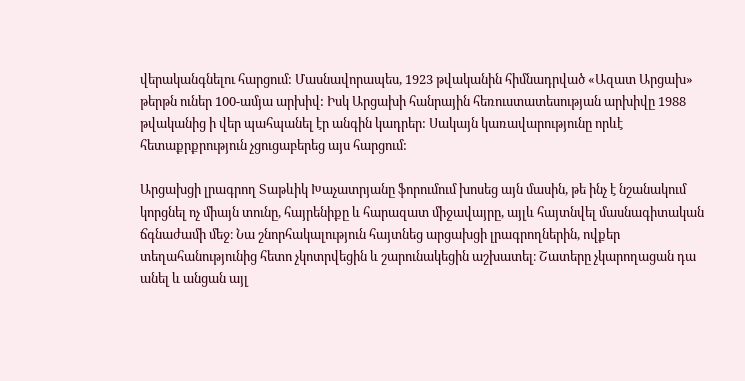վերականգնելու հարցում: Մասնավորապես, 1923 թվականին հիմնադրված «Ազատ Արցախ» թերթն ուներ 100-ամյա արխիվ: Իսկ Արցախի հանրային հեռուստատեսության արխիվը 1988 թվականից ի վեր պահպանել էր անգին կադրեր: Սակայն կառավարությունը որևէ հետաքրքրություն չցուցաբերեց այս հարցում:

Արցախցի լրագրող Տաթևիկ Խաչատրյանը ֆորումում խոսեց այն մասին, թե ինչ է նշանակում կորցնել ոչ միայն տունը, հայրենիքը և հարազատ միջավայրը, այլև հայտնվել մասնագիտական ճգնաժամի մեջ։ Նա շնորհակալություն հայտնեց արցախցի լրագրողներին, ովքեր տեղահանությունից հետո չկոտրվեցին և շարունակեցին աշխատել։ Շատերը չկարողացան դա անել և անցան այլ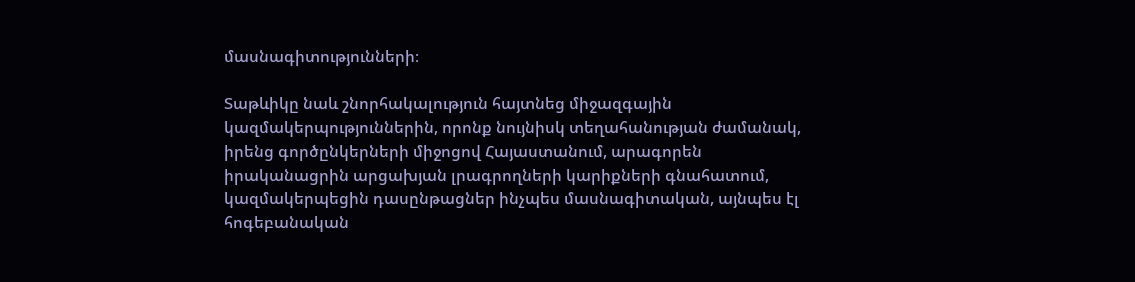մասնագիտությունների։

Տաթևիկը նաև շնորհակալություն հայտնեց միջազգային կազմակերպություններին, որոնք նույնիսկ տեղահանության ժամանակ, իրենց գործընկերների միջոցով Հայաստանում, արագորեն իրականացրին արցախյան լրագրողների կարիքների գնահատում, կազմակերպեցին դասընթացներ ինչպես մասնագիտական, այնպես էլ հոգեբանական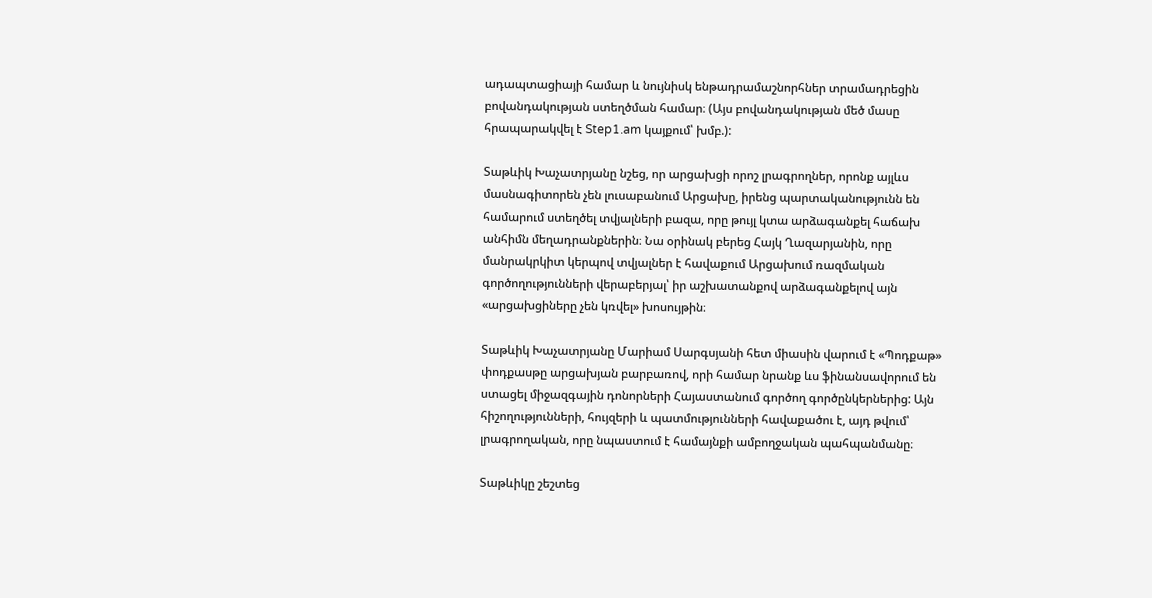ադապտացիայի համար և նույնիսկ ենթադրամաշնորհներ տրամադրեցին բովանդակության ստեղծման համար։ (Այս բովանդակության մեծ մասը հրապարակվել է Step1.am կայքում՝ խմբ.):

Տաթևիկ Խաչատրյանը նշեց, որ արցախցի որոշ լրագրողներ, որոնք այլևս մասնագիտորեն չեն լուսաբանում Արցախը, իրենց պարտականությունն են համարում ստեղծել տվյալների բազա, որը թույլ կտա արձագանքել հաճախ անհիմն մեղադրանքներին։ Նա օրինակ բերեց Հայկ Ղազարյանին, որը մանրակրկիտ կերպով տվյալներ է հավաքում Արցախում ռազմական գործողությունների վերաբերյալ՝ իր աշխատանքով արձագանքելով այն  «արցախցիները չեն կռվել» խոսույթին։

Տաթևիկ Խաչատրյանը Մարիամ Սարգսյանի հետ միասին վարում է «Պոդքաթ» փոդքասթը արցախյան բարբառով, որի համար նրանք ևս ֆինանսավորում են ստացել միջազգային դոնորների Հայաստանում գործող գործընկերներից: Այն հիշողությունների, հույզերի և պատմությունների հավաքածու է, այդ թվում՝ լրագրողական, որը նպաստում է համայնքի ամբողջական պահպանմանը։

Տաթևիկը շեշտեց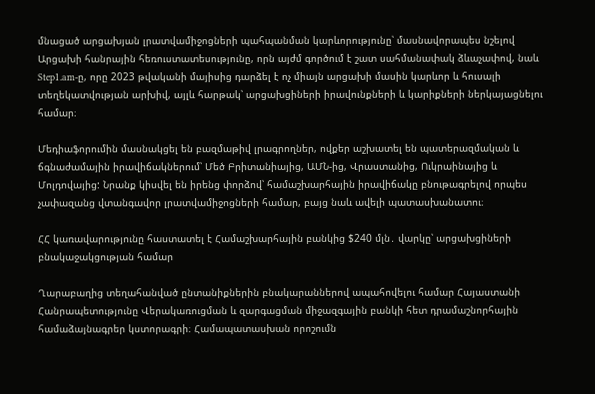մնացած արցախյան լրատվամիջոցների պահպանման կարևորությունը՝ մասնավորապես նշելով Արցախի հանրային հեռուստատեսությունը, որն այժմ գործում է շատ սահմանափակ ձևաչափով, նաև Step1.am-ը, որը 2023 թվականի մայիսից դարձել է ոչ միայն արցախի մասին կարևոր և հուսալի տեղեկատվության արխիվ, այլև հարթակ՝ արցախցիների իրավունքների և կարիքների ներկայացնելու համար։

Մեդիաֆորումին մասնակցել են բազմաթիվ լրագրողներ, ովքեր աշխատել են պատերազմական և ճգնաժամային իրավիճակներում՝ Մեծ Բրիտանիայից, ԱՄՆ-ից, Վրաստանից, Ուկրաինայից և Մոլդովայից: Նրանք կիսվել են իրենց փորձով՝ համաշխարհային իրավիճակը բնութագրելով որպես չափազանց վտանգավոր լրատվամիջոցների համար, բայց նաև ավելի պատասխանատու։

ՀՀ կառավարությունը հաստատել է Համաշխարհային բանկից $240 մլն․ վարկը՝ արցախցիների բնակաջակցության համար

Ղարաբաղից տեղահանված ընտանիքներին բնակարաններով ապահովելու համար Հայաստանի Հանրապետությունը Վերակառուցման և զարգացման միջազգային բանկի հետ դրամաշնորհային համաձայնագրեր կստորագրի։ Համապատասխան որոշումն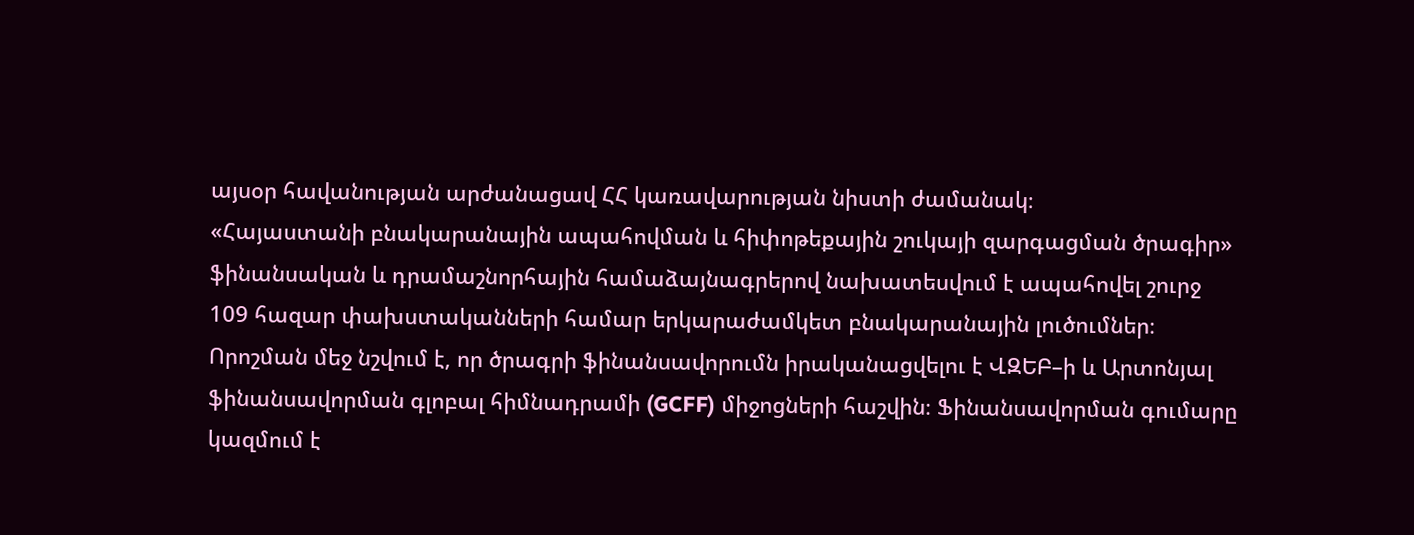այսօր հավանության արժանացավ ՀՀ կառավարության նիստի ժամանակ։
«Հայաստանի բնակարանային ապահովման և հիփոթեքային շուկայի զարգացման ծրագիր» ֆինանսական և դրամաշնորհային համաձայնագրերով նախատեսվում է ապահովել շուրջ 109 հազար փախստականների համար երկարաժամկետ բնակարանային լուծումներ։
Որոշման մեջ նշվում է, որ ծրագրի ֆինանսավորումն իրականացվելու է ՎԶԵԲ–ի և Արտոնյալ ֆինանսավորման գլոբալ հիմնադրամի (GCFF) միջոցների հաշվին։ Ֆինանսավորման գումարը կազմում է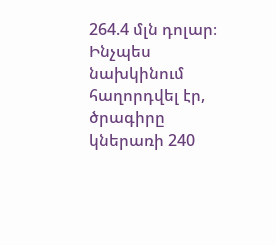264.4 մլն դոլար։
Ինչպես նախկինում հաղորդվել էր, ծրագիրը կներառի 240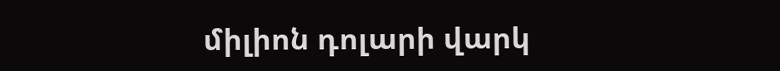միլիոն դոլարի վարկ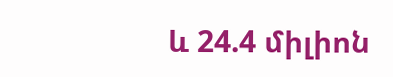և 24.4 միլիոն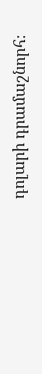դոլարի դրամաշնորհ։